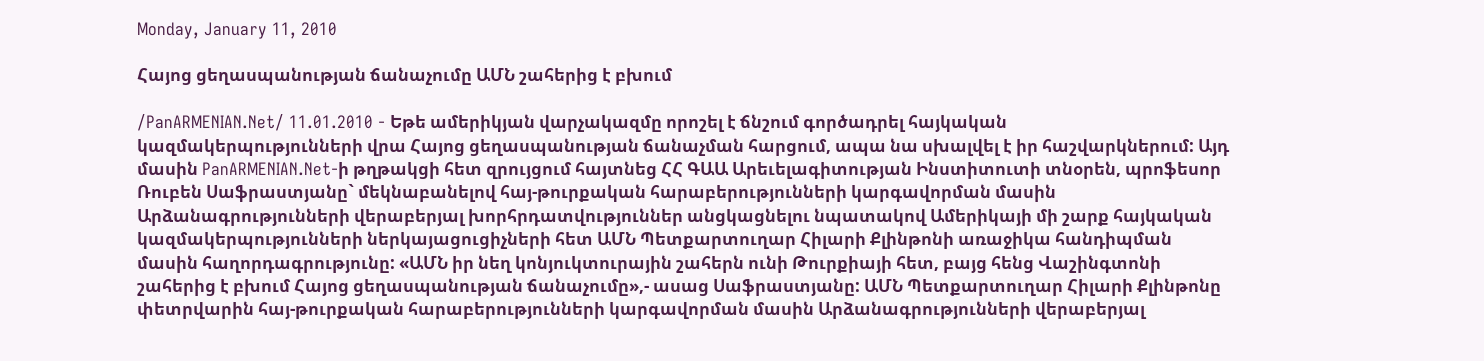Monday, January 11, 2010

Հայոց ցեղասպանության ճանաչումը ԱՄՆ շահերից է բխում

/PanARMENIAN.Net/ 11.01.2010 - Եթե ամերիկյան վարչակազմը որոշել է ճնշում գործադրել հայկական կազմակերպությունների վրա Հայոց ցեղասպանության ճանաչման հարցում, ապա նա սխալվել է իր հաշվարկներում: Այդ մասին PanARMENIAN.Net-ի թղթակցի հետ զրույցում հայտնեց ՀՀ ԳԱԱ Արեւելագիտության Ինստիտուտի տնօրեն, պրոֆեսոր Ռուբեն Սաֆրաստյանը` մեկնաբանելով հայ-թուրքական հարաբերությունների կարգավորման մասին Արձանագրությունների վերաբերյալ խորհրդատվություններ անցկացնելու նպատակով Ամերիկայի մի շարք հայկական կազմակերպությունների ներկայացուցիչների հետ ԱՄՆ Պետքարտուղար Հիլարի Քլինթոնի առաջիկա հանդիպման մասին հաղորդագրությունը: «ԱՄՆ իր նեղ կոնյուկտուրային շահերն ունի Թուրքիայի հետ, բայց հենց Վաշինգտոնի շահերից է բխում Հայոց ցեղասպանության ճանաչումը»,- ասաց Սաֆրաստյանը: ԱՄՆ Պետքարտուղար Հիլարի Քլինթոնը փետրվարին հայ-թուրքական հարաբերությունների կարգավորման մասին Արձանագրությունների վերաբերյալ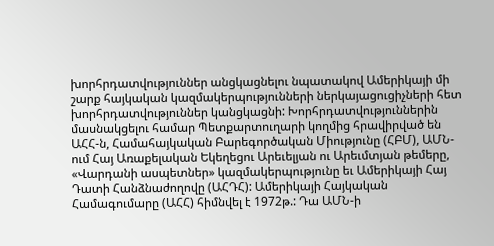խորհրդատվություններ անցկացնելու նպատակով Ամերիկայի մի շարք հայկական կազմակերպությունների ներկայացուցիչների հետ խորհրդատվություններ կանցկացնի: Խորհրդատվություններին մասնակցելու համար Պետքարտուղարի կողմից հրավիրված են ԱՀՀ-ն, Համահայկական Բարեգործական Միությունը (ՀԲՄ), ԱՄՆ-ում Հայ Առաքելական Եկեղեցու Արեւելյան ու Արեւմտյան թեմերը, «Վարդանի ասպետներ» կազմակերպությունը եւ Ամերիկայի Հայ Դատի Հանձնաժողովը (ԱՀԴՀ): Ամերիկայի Հայկական Համագումարը (ԱՀՀ) հիմնվել է 1972թ.: Դա ԱՄՆ-ի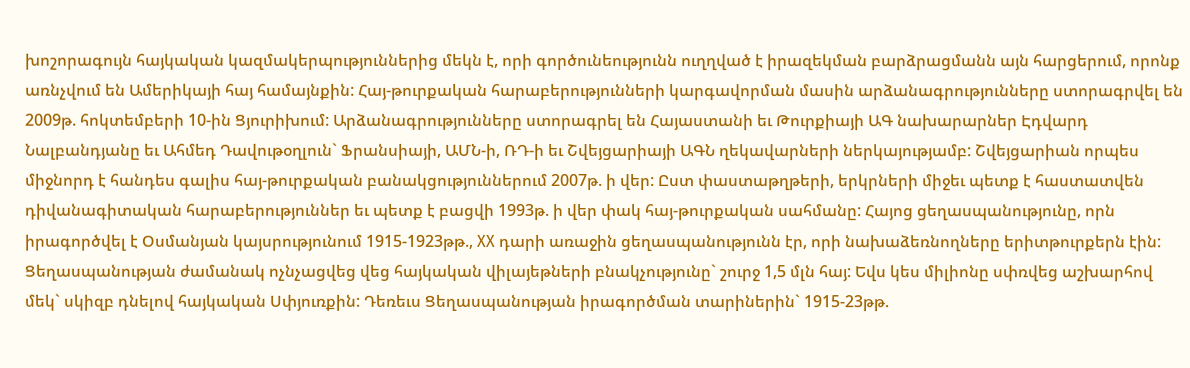խոշորագույն հայկական կազմակերպություններից մեկն է, որի գործունեությունն ուղղված է իրազեկման բարձրացմանն այն հարցերում, որոնք առնչվում են Ամերիկայի հայ համայնքին: Հայ-թուրքական հարաբերությունների կարգավորման մասին արձանագրությունները ստորագրվել են 2009թ. հոկտեմբերի 10-ին Ցյուրիխում: Արձանագրությունները ստորագրել են Հայաստանի եւ Թուրքիայի ԱԳ նախարարներ Էդվարդ Նալբանդյանը եւ Ահմեդ Դավութօղլուն` Ֆրանսիայի, ԱՄՆ-ի, ՌԴ-ի եւ Շվեյցարիայի ԱԳՆ ղեկավարների ներկայությամբ: Շվեյցարիան որպես միջնորդ է հանդես գալիս հայ-թուրքական բանակցություններում 2007թ. ի վեր: Ըստ փաստաթղթերի, երկրների միջեւ պետք է հաստատվեն դիվանագիտական հարաբերություններ եւ պետք է բացվի 1993թ. ի վեր փակ հայ-թուրքական սահմանը: Հայոց ցեղասպանությունը, որն իրագործվել է Օսմանյան կայսրությունում 1915-1923թթ., XX դարի առաջին ցեղասպանությունն էր, որի նախաձեռնողները երիտթուրքերն էին: Ցեղասպանության ժամանակ ոչնչացվեց վեց հայկական վիլայեթների բնակչությունը` շուրջ 1,5 մլն հայ: Եվս կես միլիոնը սփռվեց աշխարհով մեկ` սկիզբ դնելով հայկական Սփյուռքին: Դեռեւս Ցեղասպանության իրագործման տարիներին` 1915-23թթ.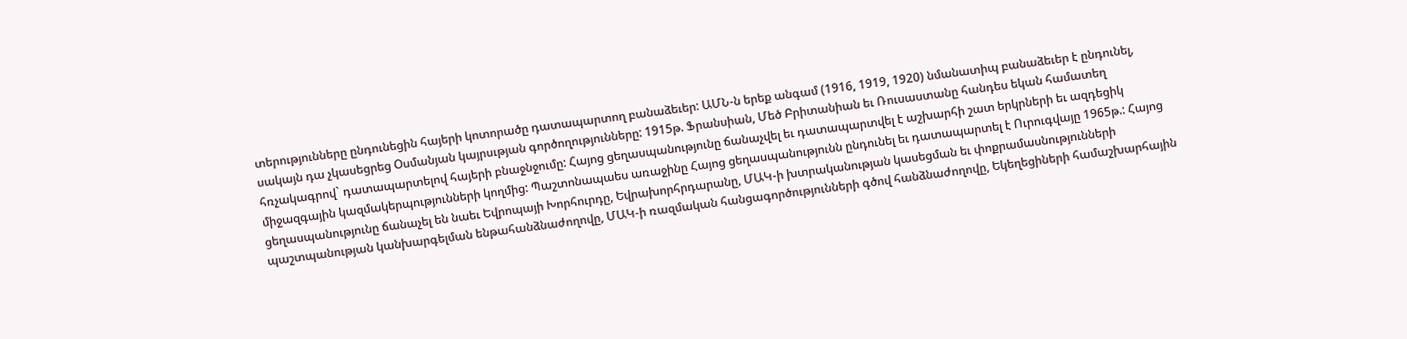տերությունները ընդունեցին հայերի կոտորածը դատապարտող բանաձեւեր: ԱՄՆ-ն երեք անգամ (1916, 1919, 1920) նմանատիպ բանաձեւեր է ընդունել, սակայն դա չկասեցրեց Օսմանյան կայրսւթյան գործողությունները: 1915թ. Ֆրանսիան, Մեծ Բրիտանիան եւ Ռուսաստանը հանդես եկան համատեղ հռչակագրով` դատապարտելով հայերի բնաջնջումը: Հայոց ցեղասպանությունը ճանաչվել եւ դատապարտվել է աշխարհի շատ երկրների եւ ազդեցիկ միջազգային կազմակերպությունների կողմից: Պաշտոնապաես առաջինը Հայոց ցեղասպանությունն ընդունել եւ դատապարտել է Ուրուգվայը 1965թ.: Հայոց ցեղասպանությունը ճանաչել են նաեւ Եվրոպայի Խորհուրդը, Եվրախորհրդարանը, ՄԱԿ-ի խտրականության կասեցման եւ փոքրամասնությունների պաշտպանության կանխարգելման ենթահանձնաժողովը, ՄԱԿ-ի ռազմական հանցագործությունների գծով հանձնաժողովը, Եկեղեցիների համաշխարհային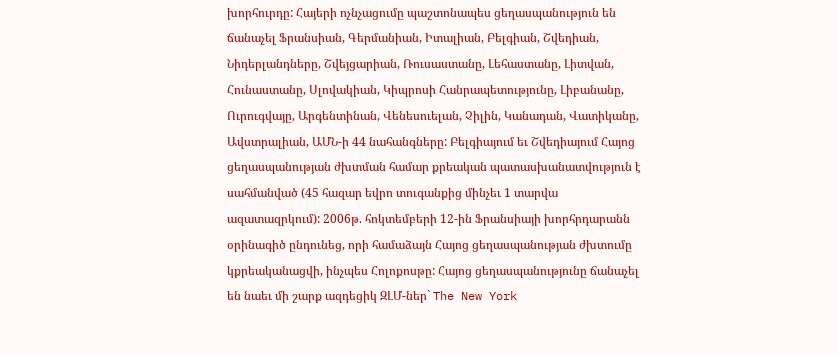խորհուրդը: Հայերի ոչնչացումը պաշտոնապես ցեղասպանություն են ճանաչել Ֆրանսիան, Գերմանիան, Իտալիան, Բելգիան, Շվեդիան, Նիդերլանդները, Շվեյցարիան, Ռուսաստանը, Լեհաստանը, Լիտվան, Հունաստանը, Սլովակիան, Կիպրոսի Հանրապետությունը, Լիբանանը, Ուրուգվայը, Արգենտինան, Վենեսուելան, Չիլին, Կանադան, Վատիկանը, Ավստրալիան, ԱՄՆ-ի 44 նահանգները: Բելգիայում եւ Շվեդիայում Հայոց ցեղասպանության ժխտման համար քրեական պատասխանատվություն է սահմանված (45 հազար եվրո տուգանքից մինչեւ 1 տարվա ազատազրկում): 2006թ. հոկտեմբերի 12-ին Ֆրանսիայի խորհրդարանն օրինագիծ ընդունեց, որի համաձայն Հայոց ցեղասպանության ժխտումը կքրեականացվի, ինչպես Հոլոքոսթը: Հայոց ցեղասպանությունը ճանաչել են նաեւ մի շարք ազդեցիկ ԶԼՄ-ներ` The New York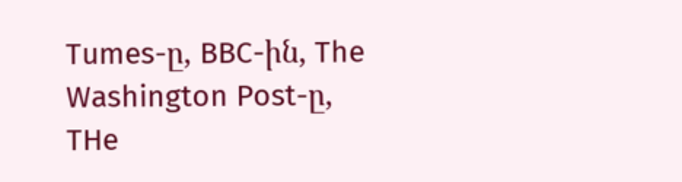Tumes-ը, BBC-ին, The Washington Post-ը, THe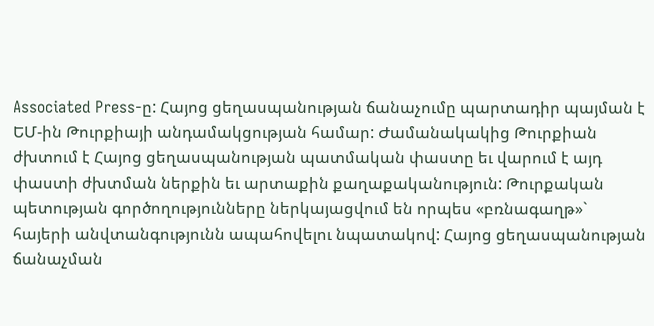Associated Press-ը: Հայոց ցեղասպանության ճանաչումը պարտադիր պայման է ԵՄ-ին Թուրքիայի անդամակցության համար: Ժամանակակից Թուրքիան ժխտում է Հայոց ցեղասպանության պատմական փաստը եւ վարում է այդ փաստի ժխտման ներքին եւ արտաքին քաղաքականություն: Թուրքական պետության գործողությունները ներկայացվում են որպես «բռնագաղթ»` հայերի անվտանգությունն ապահովելու նպատակով: Հայոց ցեղասպանության ճանաչման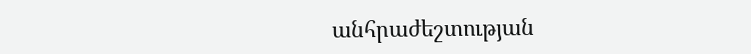անհրաժեշտության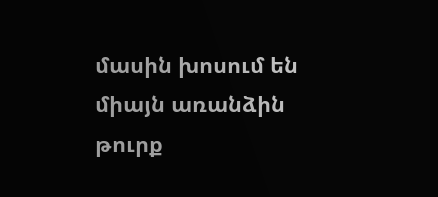մասին խոսում են միայն առանձին թուրք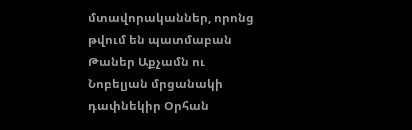մտավորականներ, որոնց թվում են պատմաբան Թաներ Աքչամն ու Նոբելյան մրցանակի դափնեկիր Օրհան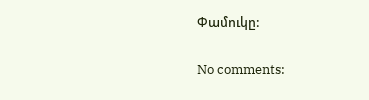Փամուկը:

No comments: